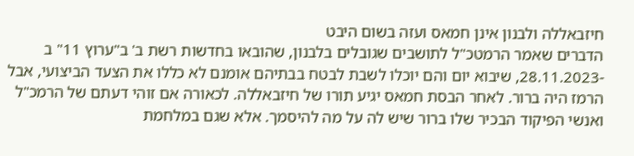חיזבאללה ולבנון אינן חמאס ועזה בשום היבט
הדברים שאמר הרמטכ"ל לתושבים שגובלים בלבנון, שהובאו בחדשות רשת ב' ב"ערוץ 11" ב -28.11.2023, שיבוא יום והם יוכלו לשבת לבטח בבתיהם אומנם לא כללו את הצעד הביצועי, אבל הרמז היה ברור. לאחר הבסת חמאס יגיע תורו של חיזבאללה. לכאורה אם זוהי דעתם של הרמכ"ל ואנשי הפיקוד הבכיר שלו ברור שיש לה על מה להיסמך. אלא שגם במלחמת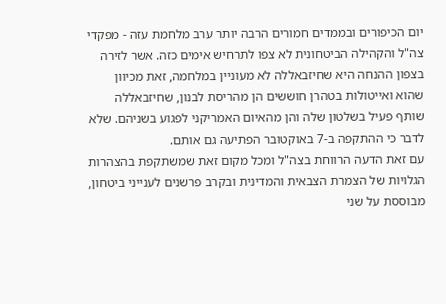יום הכיפורים ובממדים חמורים הרבה יותר ערב מלחמת עזה - מפקדי צה"ל והקהילה הביטחונית לא צפו לתרחיש אימים כזה. אשר לזירה בצפון ההנחה היא שחיזבאללה לא מעוניין במלחמה, זאת מכיוון שהוא ואייטולות בטהרן חוששים הן מהריסת לבנון, שחיזבאללה שותף פעיל בשלטון שלה והן מהאיום האמריקני לפגוע בשניהם. שלא לדבר כי ההתקפה ב-7 באוקטובר הפתיעה גם אותם.
עם זאת הדעה הרווחת בצה"ל ומכל מקום זאת שמשתקפת בהצהרות הגלויות של הצמרת הצבאית והמדינית ובקרב פרשנים לענייני ביטחון, מבוססת על שני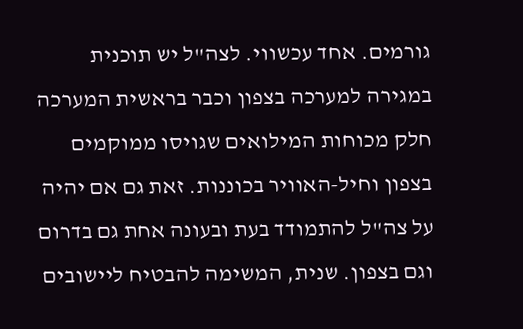גורמים. אחד עכשווי. לצה"ל יש תוכנית במגירה למערכה בצפון וכבר בראשית המערכה חלק מכוחות המילואים שגויסו ממוקמים בצפון וחיל-האוויר בכוננות. זאת גם אם יהיה על צה"ל להתמודד בעת ובעונה אחת גם בדרום וגם בצפון. שנית, המשימה להבטיח ליישובים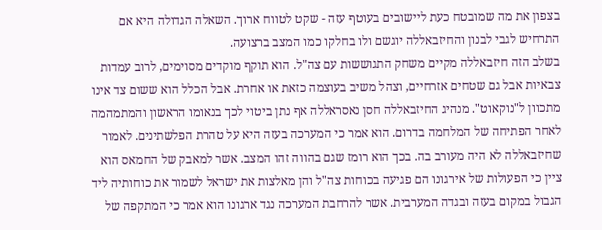בצפון את מה שמובטח כעת ליישובים בעוטף עזה - שקט לטווח ארוך. השאלה הגדולה היא אם התרחיש לגבי לבנון והחיזבאללה יוגשם ולו בחלקו כמו המצב ברצועה.
בשלב הזה חיזבאללה מקיים משחק התגוששות עם צה"ל. הוא תוקף מוקדים מסוימים, לרוב עמדות צבאיות אבל גם שטחים אזרחיים, וצהל משיב בעוצמה כזאת או אחרת. אבל הכלל הוא ששום צד אינו מתכוון ל"נוקאוט". מנהיג החיזבאללה חסן נאסראללה אף נתן ביטוי לכך בנאומו הראשון והמתמהמה לאחר הפתיחה של המלחמה בדרום. הוא אמר כי המערכה בעזה היא על טהרת הפלשתינים. לאמור שחיזבאללה לא היה מעורב בה. בכך הוא רומז שגם בהווה זהו המצב. אשר למאבק של החמאס הוא ציין כי הפעולות של אירגונו הם פגיעה בכוחות צה"ל והן מאלצות את ישראל לשמור את כוחותיה ליד הגבול במקום בעזה ובגדה המערבית. אשר להרחבת המערכה נגד ארגונו הוא אמר כי המתקפה של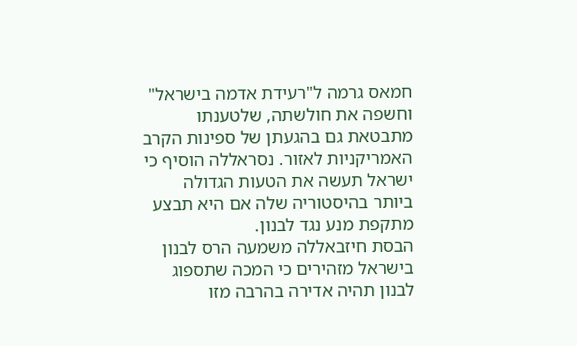חמאס גרמה ל"רעידת אדמה בישראל" וחשפה את חולשתה, שלטענתו מתבטאת גם בהגעתן של ספינות הקרב האמריקניות לאזור. נסראללה הוסיף כי ישראל תעשה את הטעות הגדולה ביותר בהיסטוריה שלה אם היא תבצע מתקפת מנע נגד לבנון.
הבסת חיזבאללה משמעה הרס לבנון
בישראל מזהירים כי המכה שתספוג לבנון תהיה אדירה בהרבה מזו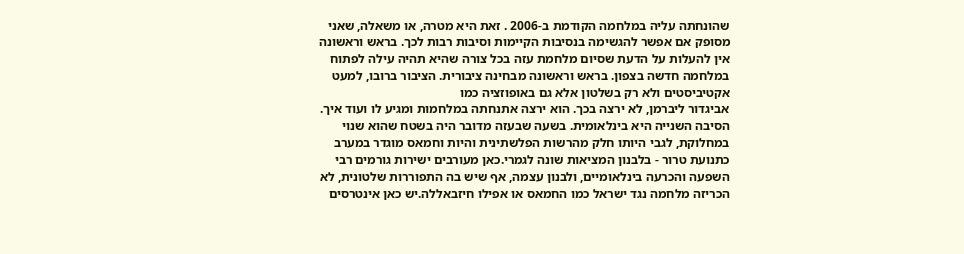שהונחתה עליה במלחמה הקודמת ב-2006 . זאת היא מטרה, או משאלה, שאני מסופק אם אפשר להגשימה בנסיבות הקיימות וסיבות רבות לכך. בראש וראשונה אין להעלות על הדעת שסיום מלחמת עזה בכל צורה שהיא תהיה עילה לפתוח במלחמה חדשה בצפון. בראש וראשונה מבחינה ציבורית. הציבור ברובו, למעט אקטיביסטים ולא רק בשלטון אלא גם באופוזציה כמו
אביגדור ליברמן, לא ירצה בכך. הוא ירצה אתנחתה במלחמות ומגיע לו ועוד איך.
הסיבה השנייה היא בינלאומית. בשעה שבעזה מדובר היה בשטח שהוא שנוי במחלוקת, לגבי היותו חלק מהרשות הפלשתינית והיות וחמאס מוגדר במערב כתנועת טרור - בלבנון המציאות שונה לגמרי.כאן מעורבים ישירות גורמים רבי השפעה והכרעה בינלאומיים, ולבנון עצמה, אף שיש בה התפוררות שלטונית, לא הכריזה מלחמה נגד ישראל כמו החמאס או אפילו חיזבאללה.יש כאן אינטרסים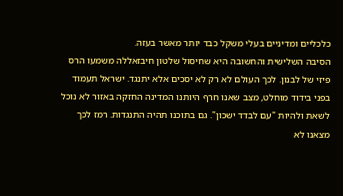כלכליים ומדיניים בעלי משקל כבד יותר מאשר בעזה.
הסיבה השלישית והחשובה היא שחיסול שלטון חיבזאללה משמעו הרס פיזי של לבנון. לכך העולם לא רק לא יסכים אלא יתנגד. ישראל תעמוד בפני בידוד מוחלט, מצב שאנו חרף היותנו המדינה החזקה באזור לא נוכל לשאת ולהיות "עם לבדד ישכון". גם בתוכנו תהיה התנגדות. רמז לכך מצאנו לא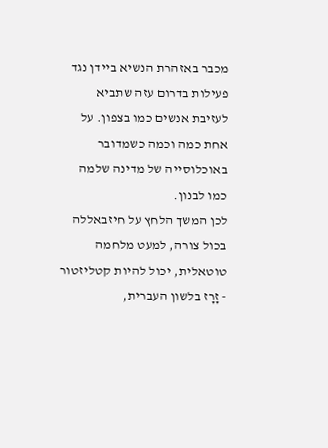מכבר באזהרת הנשיא ביידן נגד פעילות בדרום עזה שתביא לעזיבת אנשים כמו בצפון. על אחת כמה וכמה כשמדובר באוכלוסייה של מדינה שלמה כמו לבנון.
לכן המשך הלחץ על חיזבאללה בכול צורה, למעט מלחמה טוטאלית, יכול להיות קטליזטור - זָרָז בלשון העברית,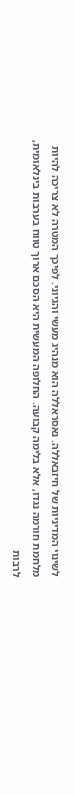לשינוי המדיניות של חיזבאללה. נאסראללה הוא מנהיג מעשי והגיוני. לפיכך המטרה לא צריכה להיות מלחמת חורמה נגדו, אלא בלימה קבועה. החלופה המעשית היא הסכם ארוך טווח בערבות בינלאומית, לרבות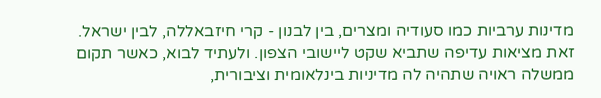מדינות ערביות כמו סעודיה ומצרים, בין לבנון - קרי חיזבאללה, לבין ישראל. זאת מציאות עדיפה שתביא שקט ליישובי הצפון. ולעתיד לבוא, כאשר תקום ממשלה ראויה שתהיה לה מדיניות בינלאומית וציבורית,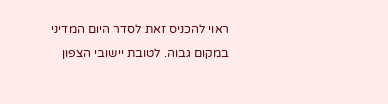ראוי להכניס זאת לסדר היום המדיני במקום גבוה. לטובת יישובי הצפון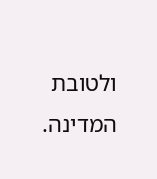ולטובת המדינה.